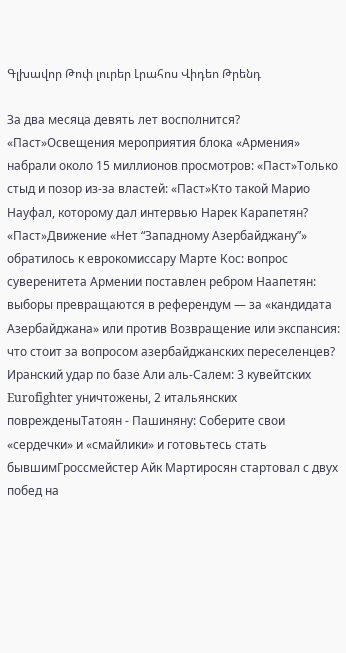Գլխավոր Թոփ լուրեր Լրահոս Վիդեո Թրենդ

За два месяца девять лет восполнится? «Паст»Освещения мероприятия блока «Армения» набрали около 15 миллионов просмотров: «Паст»Только стыд и позор из-за властей: «Паст»Кто такой Марио Науфал, которому дал интервью Нарек Карапетян? «Паст»Движение «Нет “Западному Азербайджану”» обратилось к еврокомиссару Марте Кос: вопрос суверенитета Армении поставлен ребром Наапетян: выборы превращаются в референдум — за «кандидата Азербайджана» или против Возвращение или экспансия: что стоит за вопросом азербайджанских переселенцев? Иранский удар по базе Али аль‑Салем: 3 кувейтских Eurofighter уничтожены, 2 итальянских поврежденыТатоян - Пашиняну: Соберите свои «сердечки» и «смайлики» и готовьтесь стать бывшимГроссмейстер Айк Мартиросян стартовал с двух побед на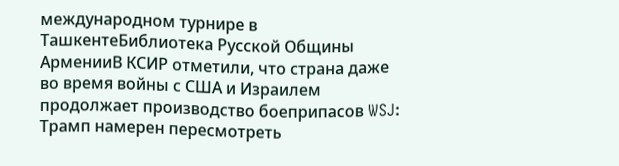международном турнире в ТашкентеБиблиотека Русской Общины АрменииВ КСИР отметили, что страна даже во время войны с США и Израилем продолжает производство боеприпасов WSJ: Трамп намерен пересмотреть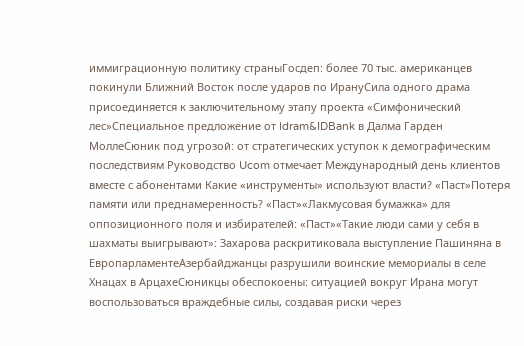иммиграционную политику страныГосдеп: более 70 тыс. американцев покинули Ближний Восток после ударов по ИрануСила одного драма присоединяется к заключительному этапу проекта «Симфонический лес»Специальное предложение от Idram&IDBank в Далма Гарден МоллеСюник под угрозой: от стратегических уступок к демографическим последствиям Руководство Ucom отмечает Международный день клиентов вместе с абонентами Какие «инструменты» используют власти? «Паст»Потеря памяти или преднамеренность? «Паст»«Лакмусовая бумажка» для оппозиционного поля и избирателей: «Паст»«Такие люди сами у себя в шахматы выигрывают»: Захарова раскритиковала выступление Пашиняна в ЕвропарламентеАзербайджанцы разрушили воинские мемориалы в селе Хнацах в АрцахеСюникцы обеспокоены: ситуацией вокруг Ирана могут воспользоваться враждебные силы, создавая риски через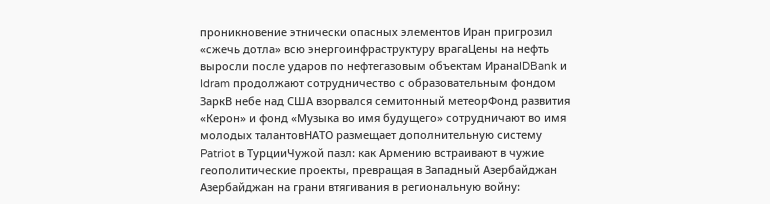проникновение этнически опасных элементов Иран пригрозил «сжечь дотла» всю энергоинфраструктуру врагаЦены на нефть выросли после ударов по нефтегазовым объектам ИранаIDBank и Idram продолжают сотрудничество с образовательным фондом ЗаркВ небе над США взорвался семитонный метеорФонд развития «Керон» и фонд «Музыка во имя будущего» сотрудничают во имя молодых талантовНАТО размещает дополнительную систему Patriot в ТурцииЧужой пазл: как Армению встраивают в чужие геополитические проекты, превращая в Западный Азербайджан Азербайджан на грани втягивания в региональную войну: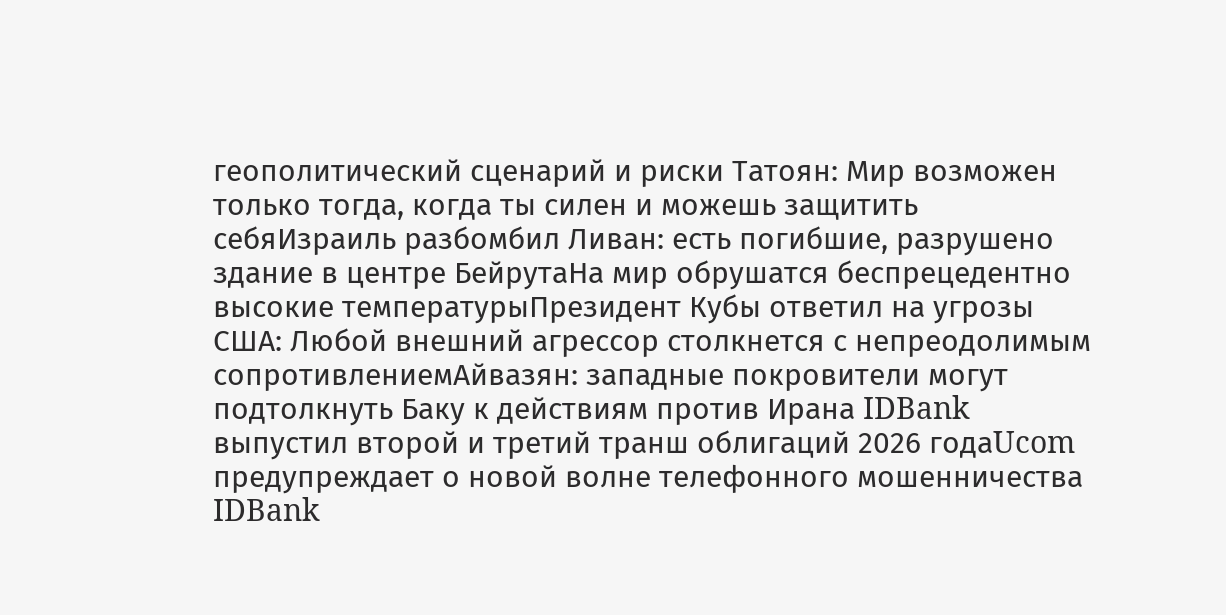геополитический сценарий и риски Татоян: Мир возможен только тогда, когда ты силен и можешь защитить себяИзраиль разбомбил Ливан: есть погибшие, разрушено здание в центре БейрутаНа мир обрушатся беспрецедентно высокие температурыПрезидент Кубы ответил на угрозы США: Любой внешний агрессор столкнется с непреодолимым сопротивлениемАйвазян: западные покровители могут подтолкнуть Баку к действиям против Ирана IDBank выпустил второй и третий транш облигаций 2026 годаUcom предупреждает о новой волне телефонного мошенничества IDBank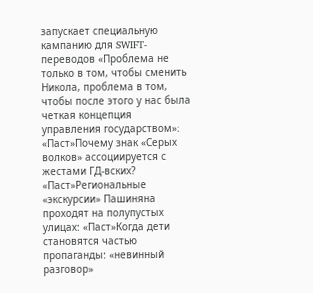запускает специальную кампанию для SWIFT-переводов «Проблема не только в том, чтобы сменить Никола, проблема в том, чтобы после этого у нас была четкая концепция управления государством»։ «Паст»Почему знак «Серых волков» ассоциируется с жестами ГД-вских? «Паст»Региональные «экскурсии» Пашиняна проходят на полупустых улицах: «Паст»Когда дети становятся частью пропаганды: «невинный разговор»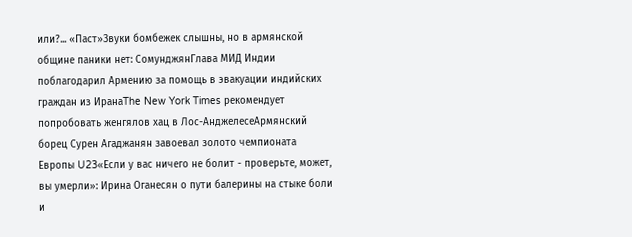или?... «Паст»Звуки бомбежек слышны, но в армянской общине паники нет: СомунджянГлава МИД Индии поблагодарил Армению за помощь в эвакуации индийских граждан из ИранаThe New York Times рекомендует попробовать женгялов хац в Лос-АнджелесеАрмянский борец Сурен Агаджанян завоевал золото чемпионата Европы U23«Если у вас ничего не болит - проверьте, может, вы умерли»: Ирина Оганесян о пути балерины на стыке боли и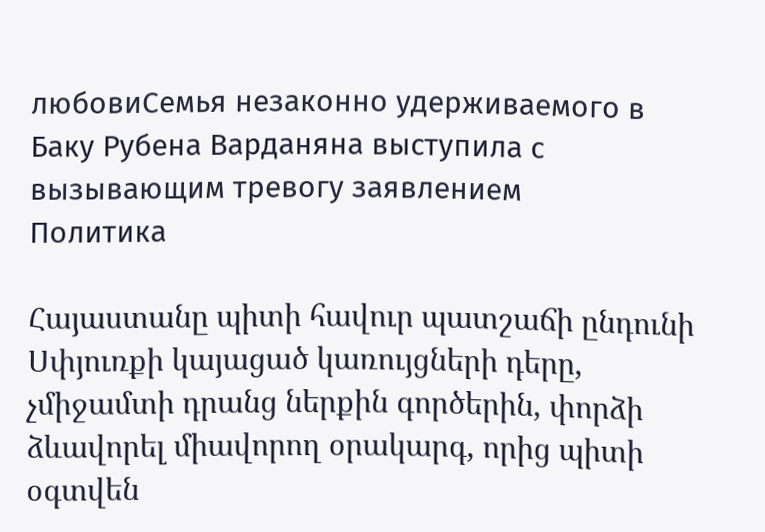любовиСемья незаконно удерживаемого в Баку Рубена Варданяна выступила с вызывающим тревогу заявлением
Политика

Հայաստանը պիտի հավուր պատշաճի ընդունի Սփյուռքի կայացած կառույցների դերը, չմիջամտի դրանց ներքին գործերին, փորձի ձևավորել միավորող օրակարգ, որից պիտի օգտվեն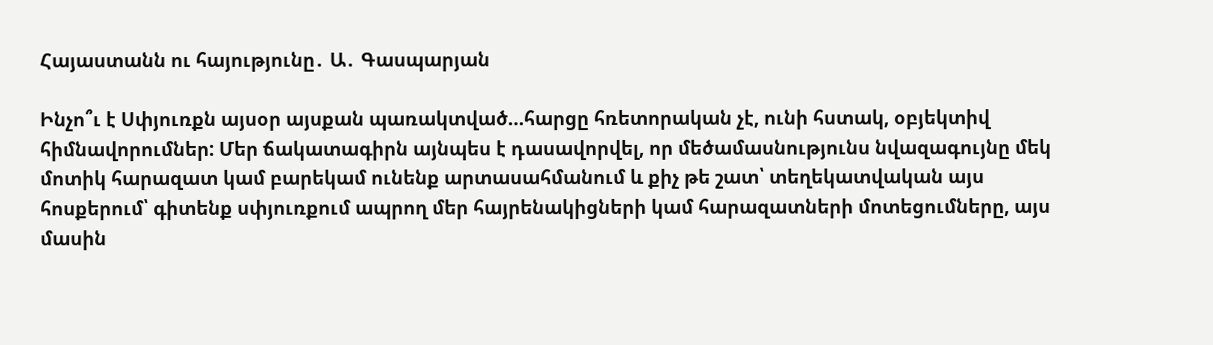Հայաստանն ու հայությունը․ Ա․ Գասպարյան

Ինչո՞ւ է Սփյուռքն այսօր այսքան պառակտված…հարցը հռետորական չէ, ունի հստակ, օբյեկտիվ հիմնավորումներ: Մեր ճակատագիրն այնպես է դասավորվել, որ մեծամասնությունս նվազագույնը մեկ մոտիկ հարազատ կամ բարեկամ ունենք արտասահմանում և քիչ թե շատ՝ տեղեկատվական այս հոսքերում՝ գիտենք սփյուռքում ապրող մեր հայրենակիցների կամ հարազատների մոտեցումները, այս մասին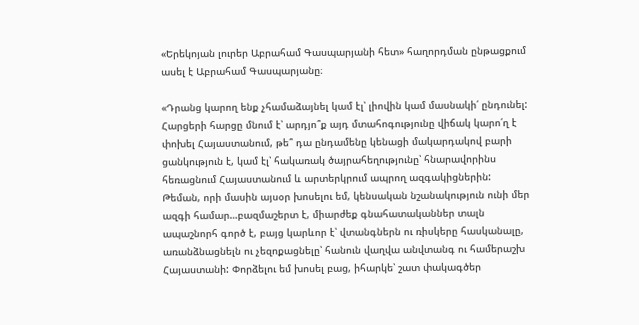«Երեկոյան լուրեր Աբրահամ Գասպարյանի հետ» հաղորդման ընթացքում ասել է Աբրահամ Գասպարյանը։

«Դրանց կարող ենք չհամաձայնել կամ էլ՝ լիովին կամ մասնակի՛ ընդունել: Հարցերի հարցը մնում է՝ արդյո՞ք այդ մտահոգությունը վիճակ կարո՛ղ է փոխել Հայաստանում, թե՞ դա ընդամենը կենացի մակարդակով բարի ցանկություն է, կամ էլ՝ հակառակ ծայրահեղությունը՝ հնարավորինս հեռացնում Հայաստանում և արտերկրում ապրող ազգակիցներին: Թեման, որի մասին այսօր խոսելու եմ, կենսական նշանակություն ունի մեր ազգի համար…բազմաշերտ է, միարժեք գնահատականներ տալն ապաշնորհ գործ է, բայց կարևոր է՝ վտանգներն ու ռիսկերը հասկանալը, առանձնացնելն ու չեզոքացնելը՝ հանուն վաղվա անվտանգ ու համերաշխ Հայաստանի: Փորձելու եմ խոսել բաց, իհարկե՝ շատ փակագծեր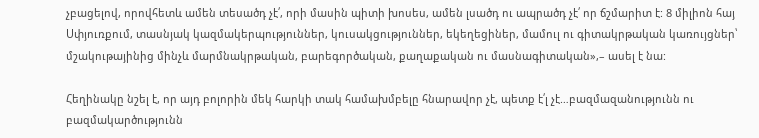չբացելով, որովհետև ամեն տեսածդ չէ՛, որի մասին պիտի խոսես, ամեն լսածդ ու ապրածդ չէ՛ որ ճշմարիտ է: 8 միլիոն հայ Սփյուռքում, տասնյակ կազմակերպություններ, կուսակցություններ, եկեղեցիներ, մամուլ ու գիտակրթական կառույցներ՝ մշակութայինից մինչև մարմնակրթական, բարեգործական, քաղաքական ու մասնագիտական»,– ասել է նա:

Հեղինակը նշել է, որ այդ բոլորին մեկ հարկի տակ համախմբելը հնարավոր չէ, պետք է՛լ չէ…բազմազանությունն ու բազմակարծությունն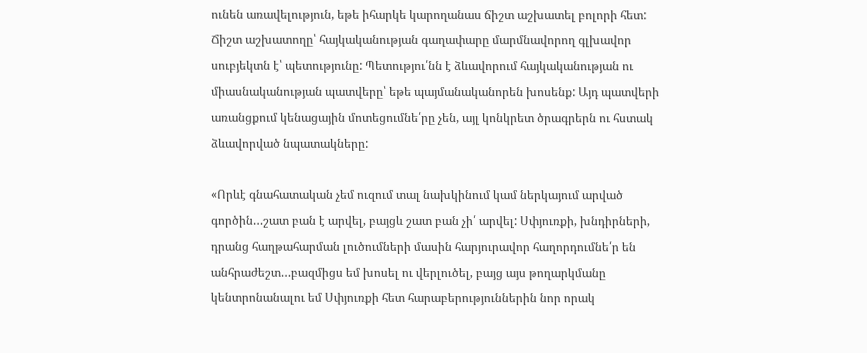ունեն առավելություն, եթե իհարկե կարողանաս ճիշտ աշխատել բոլորի հետ: Ճիշտ աշխատողը՝ հայկականության գաղափարը մարմնավորող գլխավոր սուբյեկտն է՝ պետությունը: Պետությու՛նն է ձևավորում հայկականության ու միասնականության պատվերը՝ եթե պայմանականորեն խոսենք: Այդ պատվերի առանցքում կենացային մոտեցումնե՛րը չեն, այլ կոնկրետ ծրագրերն ու հստակ ձևավորված նպատակները:

«Որևէ գնահատական չեմ ուզում տալ նախկինում կամ ներկայում արված գործին…շատ բան է արվել, բայցև շատ բան չի՛ արվել: Սփյուռքի, խնդիրների, դրանց հաղթահարման լուծումների մասին հարյուրավոր հաղորդումնե՛ր են անհրաժեշտ…բազմիցս եմ խոսել ու վերլուծել, բայց այս թողարկմանը կենտրոնանալու եմ Սփյուռքի հետ հարաբերություններին նոր որակ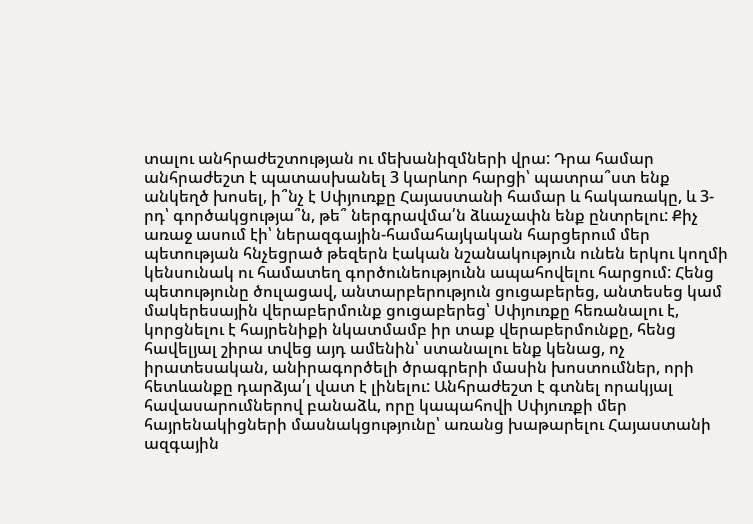տալու անհրաժեշտության ու մեխանիզմների վրա: Դրա համար անհրաժեշտ է պատասխանել 3 կարևոր հարցի՝ պատրա՞ստ ենք անկեղծ խոսել, ի՞նչ է Սփյուռքը Հայաստանի համար և հակառակը, և 3-րդ՝ գործակցությա՞ն, թե՞ ներգրավմա՛ն ձևաչափն ենք ընտրելու: Քիչ առաջ ասում էի՝ ներազգային-համահայկական հարցերում մեր պետության հնչեցրած թեզերն էական նշանակություն ունեն երկու կողմի կենսունակ ու համատեղ գործունեությունն ապահովելու հարցում: Հենց պետությունը ծուլացավ, անտարբերություն ցուցաբերեց, անտեսեց կամ մակերեսային վերաբերմունք ցուցաբերեց՝ Սփյուռքը հեռանալու է, կորցնելու է հայրենիքի նկատմամբ իր տաք վերաբերմունքը, հենց հավելյալ շիրա տվեց այդ ամենին՝ ստանալու ենք կենաց, ոչ իրատեսական, անիրագործելի ծրագրերի մասին խոստումներ, որի հետևանքը դարձյա՛լ վատ է լինելու: Անհրաժեշտ է գտնել որակյալ հավասարումներով բանաձև, որը կապահովի Սփյուռքի մեր հայրենակիցների մասնակցությունը՝ առանց խաթարելու Հայաստանի ազգային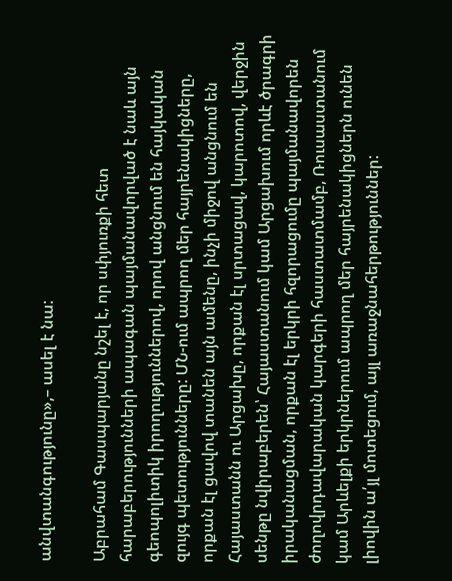անվտանգությունը»,– ասել է նա:

Աբրահամ Գասպարյանը նշել է, որ սփյուռքի հետ հարաբերությունների ապագան պայմանավորված է նաև այն գեոպոլիտիկ իրողություններով, որով անցնում են հայկական զույգ պետությունները: ՄՆ-ում ապրող մեր հայրենակիցները, որքան էլ ցավով տանեն այն ամենը, ինչի միջով անցնում են Հայաստանն ու Արցախը, որքան էլ սրտացավ, կարոտով, վերջին սենթը նվիրաբերեն՝ Հայաստանում կամ Արցախում որևէ ծրագրի իրականացման, որքան էլ երկրի հզորացումը պայմանավորեն ժողովրդավարական կարգերի հաստատմամբ, Ռուսաստանում կամ Արևելքի երկրներում ապրող մեր հայրենակիցներն ունեն լիովին ա՛յլ մոտեցում, այլ առաջնահերթություններ: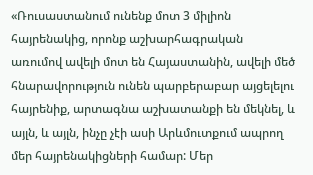«Ռուսաստանում ունենք մոտ 3 միլիոն հայրենակից, որոնք աշխարհագրական առումով ավելի մոտ են Հայաստանին, ավելի մեծ հնարավորություն ունեն պարբերաբար այցելելու հայրենիք, արտագնա աշխատանքի են մեկնել, և այլն, և այլն, ինչը չէի ասի Արևմուտքում ապրող մեր հայրենակիցների համար: Մեր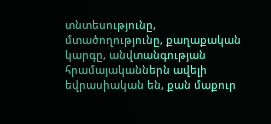տնտեսությունը, մտածողությունը, քաղաքական կարգը, անվտանգության հրամայականներն ավելի եվրասիական են, քան մաքուր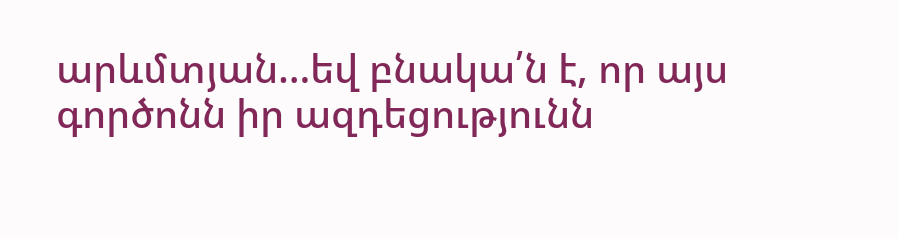արևմտյան…եվ բնակա՛ն է, որ այս գործոնն իր ազդեցությունն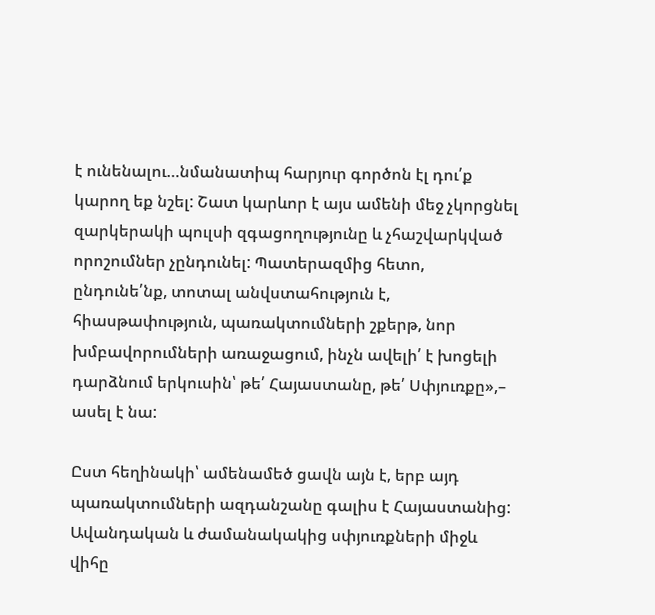է ունենալու…նմանատիպ հարյուր գործոն էլ դու՛ք կարող եք նշել: Շատ կարևոր է այս ամենի մեջ չկորցնել զարկերակի պուլսի զգացողությունը և չհաշվարկված որոշումներ չընդունել: Պատերազմից հետո, ընդունե՛նք, տոտալ անվստահություն է, հիասթափություն, պառակտումների շքերթ, նոր խմբավորումների առաջացում, ինչն ավելի՛ է խոցելի դարձնում երկուսին՝ թե՛ Հայաստանը, թե՛ Սփյուռքը»,– ասել է նա:

Ըստ հեղինակի՝ ամենամեծ ցավն այն է, երբ այդ պառակտումների ազդանշանը գալիս է Հայաստանից: Ավանդական և ժամանակակից սփյուռքների միջև վիհը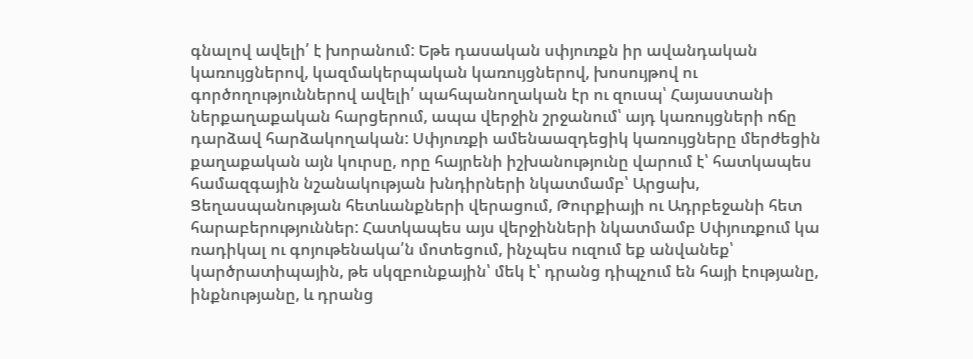գնալով ավելի՛ է խորանում: Եթե դասական սփյուռքն իր ավանդական կառույցներով, կազմակերպական կառույցներով, խոսույթով ու գործողություններով ավելի՛ պահպանողական էր ու զուսպ՝ Հայաստանի ներքաղաքական հարցերում, ապա վերջին շրջանում՝ այդ կառույցների ոճը դարձավ հարձակողական: Սփյուռքի ամենաազդեցիկ կառույցները մերժեցին քաղաքական այն կուրսը, որը հայրենի իշխանությունը վարում է՝ հատկապես համազգային նշանակության խնդիրների նկատմամբ՝ Արցախ, Ցեղասպանության հետևանքների վերացում, Թուրքիայի ու Ադրբեջանի հետ հարաբերություններ: Հատկապես այս վերջինների նկատմամբ Սփյուռքում կա ռադիկալ ու գոյութենակա՛ն մոտեցում, ինչպես ուզում եք անվանեք՝ կարծրատիպային, թե սկզբունքային՝ մեկ է՝ դրանց դիպչում են հայի էությանը, ինքնությանը, և դրանց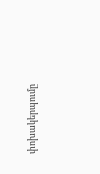փոխակերպումը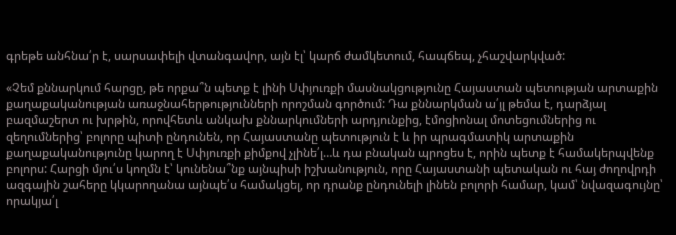գրեթե անհնա՛ր է, սարսափելի վտանգավոր, այն էլ՝ կարճ ժամկետում, հապճեպ, չհաշվարկված:

«Չեմ քննարկում հարցը, թե որքա՞ն պետք է լինի Սփյուռքի մասնակցությունը Հայաստան պետության արտաքին քաղաքականության առաջնահերթությունների որոշման գործում: Դա քննարկման ա՛յլ թեմա է, դարձյալ բազմաշերտ ու խրթին, որովհետև անկախ քննարկումների արդյունքից, էմոցիոնալ մոտեցումներից ու զեղումներից՝ բոլորը պիտի ընդունեն, որ Հայաստանը պետություն է և իր պրագմատիկ արտաքին քաղաքականությունը կարող է Սփյուռքի քիմքով չլինե՛լ…և դա բնական պրոցես է, որին պետք է համակերպվենք բոլորս: Հարցի մյու՛ս կողմն է՝ կունենա՞նք այնպիսի իշխանություն, որը Հայաստանի պետական ու հայ ժողովրդի ազգային շահերը կկարողանա այնպե՛ս համակցել, որ դրանք ընդունելի լինեն բոլորի համար, կամ՝ նվազագույնը՝ որակյա՛լ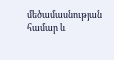մեծամասնության համար և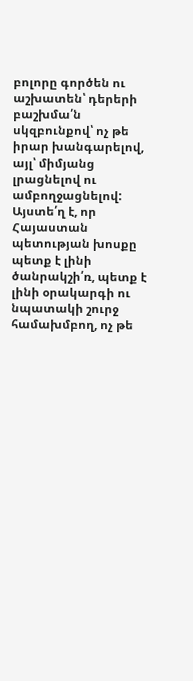բոլորը գործեն ու աշխատեն՝ դերերի բաշխմա՛ն սկզբունքով՝ ոչ թե իրար խանգարելով, այլ՝ միմյանց լրացնելով ու ամբողջացնելով: Այստե՛ղ է, որ Հայաստան պետության խոսքը պետք է լինի ծանրակշի՛ռ, պետք է լինի օրակարգի ու նպատակի շուրջ համախմբող, ոչ թե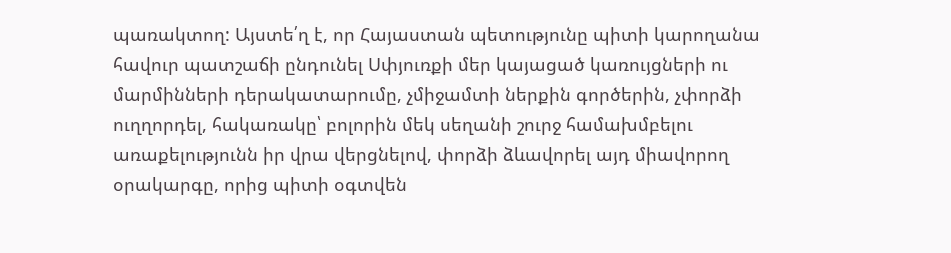պառակտող: Այստե՛ղ է, որ Հայաստան պետությունը պիտի կարողանա հավուր պատշաճի ընդունել Սփյուռքի մեր կայացած կառույցների ու մարմինների դերակատարումը, չմիջամտի ներքին գործերին, չփորձի ուղղորդել, հակառակը՝ բոլորին մեկ սեղանի շուրջ համախմբելու առաքելությունն իր վրա վերցնելով, փորձի ձևավորել այդ միավորող օրակարգը, որից պիտի օգտվեն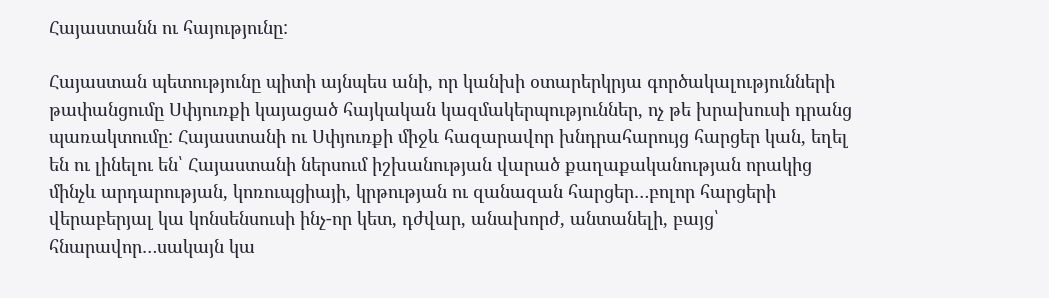Հայաստանն ու հայությունը:

Հայաստան պետությունը պիտի այնպես անի, որ կանխի օտարերկրյա գործակալությունների թափանցումը Սփյուռքի կայացած հայկական կազմակերպություններ, ոչ թե խրախուսի դրանց պառակտումը: Հայաստանի ու Սփյուռքի միջև հազարավոր խնդրահարույց հարցեր կան, եղել են ու լինելու են՝ Հայաստանի ներսում իշխանության վարած քաղաքականության որակից մինչև արդարության, կոռուպցիայի, կրթության ու զանազան հարցեր…բոլոր հարցերի վերաբերյալ կա կոնսենսուսի ինչ-որ կետ, դժվար, անախորժ, անտանելի, բայց՝ հնարավոր…սակայն կա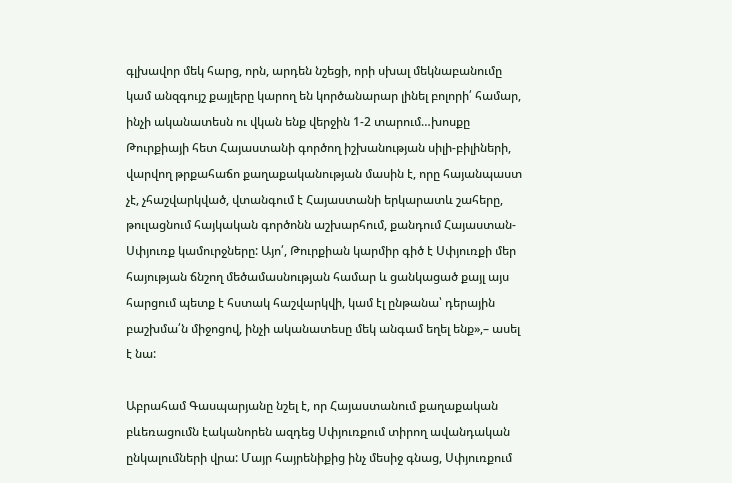գլխավոր մեկ հարց, որն, արդեն նշեցի, որի սխալ մեկնաբանումը կամ անզգույշ քայլերը կարող են կործանարար լինել բոլորի՛ համար, ինչի ականատեսն ու վկան ենք վերջին 1-2 տարում…խոսքը Թուրքիայի հետ Հայաստանի գործող իշխանության սիլի-բիլիների, վարվող թրքահաճո քաղաքականության մասին է, որը հայանպաստ չէ, չհաշվարկված, վտանգում է Հայաստանի երկարատև շահերը, թուլացնում հայկական գործոնն աշխարհում, քանդում Հայաստան-Սփյուռք կամուրջները: Այո՛, Թուրքիան կարմիր գիծ է Սփյուռքի մեր հայության ճնշող մեծամասնության համար և ցանկացած քայլ այս հարցում պետք է հստակ հաշվարկվի, կամ էլ ընթանա՝ դերային բաշխմա՛ն միջոցով, ինչի ականատեսը մեկ անգամ եղել ենք»,– ասել է նա:

Աբրահամ Գասպարյանը նշել է, որ Հայաստանում քաղաքական բևեռացումն էականորեն ազդեց Սփյուռքում տիրող ավանդական ընկալումների վրա: Մայր հայրենիքից ինչ մեսիջ գնաց, Սփյուռքում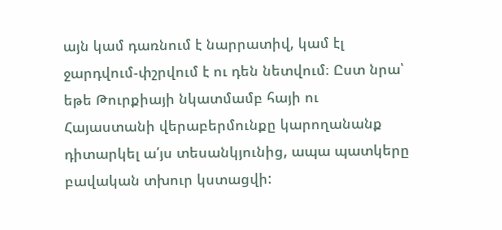այն կամ դառնում է նարրատիվ, կամ էլ ջարդվում-փշրվում է ու դեն նետվում։ Ըստ նրա՝ եթե Թուրքիայի նկատմամբ հայի ու Հայաստանի վերաբերմունքը կարողանանք դիտարկել ա՛յս տեսանկյունից, ապա պատկերը բավական տխուր կստացվի: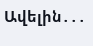Ավելին․․․